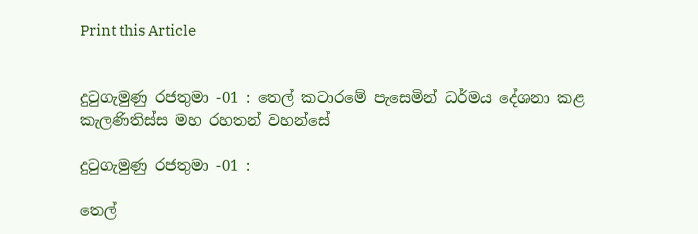Print this Article


දුටුගැමුණු රජතුමා -01 : තෙල් කටාරමේ පැසෙමින් ධර්මය දේශනා කළ කැලණිතිස්ස මහ රහතන් වහන්සේ

දුටුගැමුණු රජතුමා -01 :

තෙල්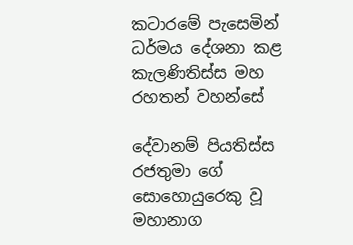කටාරමේ පැසෙමින් ධර්මය දේශනා කළ කැලණිතිස්ස මහ රහතන් වහන්සේ

දේවානම් පියතිස්ස රජතුමා ගේ සොහොයුරෙකු වූ මහානාග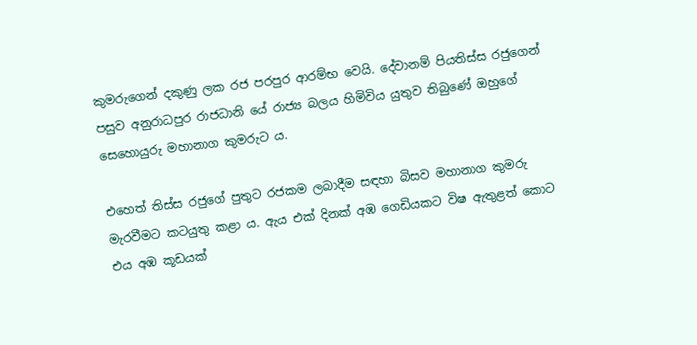කුමරුගෙන් දකුණු ලක රජ පරපුර ආරම්භ වෙයි. දේවානම් පියතිස්ස රජුගෙන් පසුව අනුරාධපුර රාජධානි යේ රාජ්‍ය බලය හිමිවිය යුතුව තිබුණේ ඔහුගේ සෙහොයුරු මහානාග කුමරුට ය.

එහෙත් තිස්ස රජුගේ පුතුට රජකම ලබාදීම සඳහා බිසව මහානාග කුමරු මැරවීමට කටයුතු කළා ය. ඇය එක් දිනක් අඹ ගෙඩියකට විෂ ඇතුළත් කොට එය අඹ කූඩයක්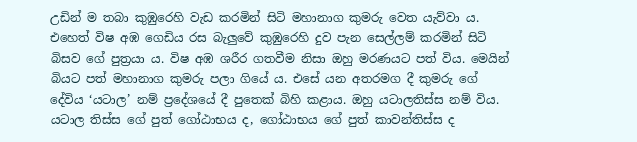උඩින් ම තබා කුඹුරෙහි වැඩ කරමින් සිටි මහානාග කුමරු වෙත යැව්වා ය. එහෙත් විෂ අඹ ගෙඩිය රස බැලුවේ කුඹුරෙහි දුව පැන සෙල්ලම් කරමින් සිටි බිසව ගේ පුත්‍රයා ය. විෂ අඹ ශරීර ගතවීම නිසා ඔහු මරණයට පත් විය. මෙයින් බියට පත් මහානාග කුමරු පලා ගියේ ය. එසේ යන අතරමග දී කුමරු ගේ දේවිය ‘යටාල’ නම් ප්‍රදේශයේ දී පුතෙක් බිහි කළාය. ඔහු යටාලතිස්ස නම් විය. යටාල තිස්ස ගේ පුත් ගෝඨාභය ද, ගෝඨාභය ගේ පුත් කාවන්තිස්ස ද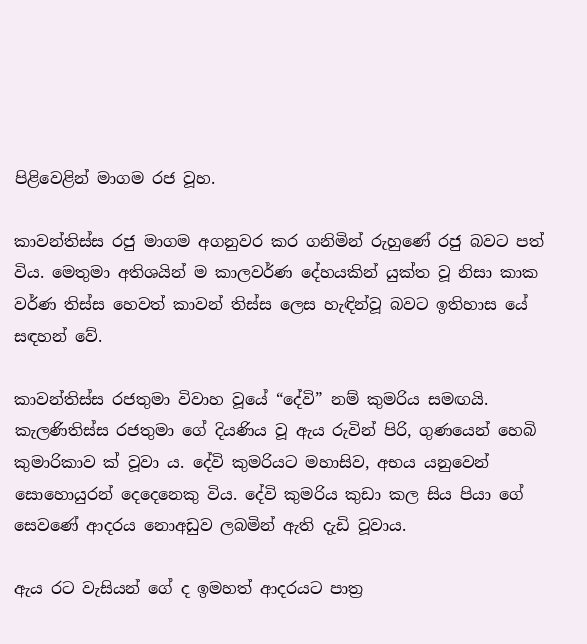පිළිවෙළින් මාගම රජ වූහ.

කාවන්තිස්ස රජු මාගම අගනුවර කර ගනිමින් රුහුණේ රජු බවට පත් විය. මෙතුමා අතිශයින් ම කාලවර්ණ දේහයකින් යුක්ත වූ නිසා කාක වර්ණ තිස්ස හෙවත් කාවන් තිස්ස ලෙස හැඳින්වූ බවට ඉතිහාස යේ සඳහන් වේ.

කාවන්තිස්ස රජතුමා විවාහ වූයේ “දේවි” නම් කුමරිය සමඟයි. කැලණිතිස්ස රජතුමා ගේ දියණිය වූ ඇය රුවින් පිරි, ගුණයෙන් හෙබි කුමාරිකාව ක් වූවා ය. දේවි කුමරියට මහාසිව, අභය යනුවෙන් සොහොයුරන් දෙදෙනෙකු විය. දේවි කුමරිය කුඩා කල සිය පියා ගේ සෙවණේ ආදරය නොඅඩුව ලබමින් ඇති දැඩි වූවාය.

ඇය රට වැසියන් ගේ ද ඉමහත් ආදරයට පාත්‍ර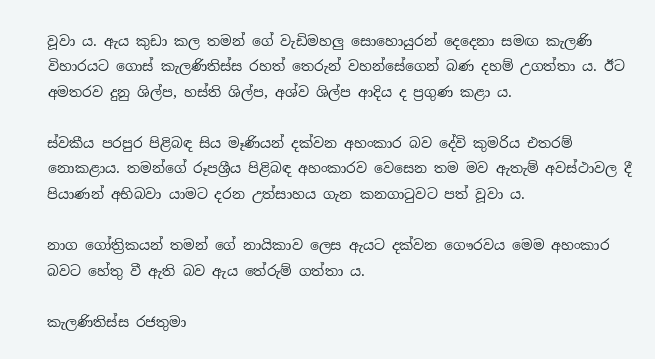වූවා ය. ඇය කුඩා කල තමන් ගේ වැඩිමහලු සොහොයුරන් දෙදෙනා සමඟ කැලණි විහාරයට ගොස් කැලණිතිස්ස රහත් තෙරුන් වහන්සේගෙන් බණ දහම් උගත්තා ය. ඊට අමතරව දුනු ශිල්ප, හස්ති ශිල්ප, අශ්ව ශිල්ප ආදිය ද ප්‍රගුණ කළා ය.

ස්වකීය පරපුර පිළිබඳ සිය මෑණියන් දක්වන අහංකාර බව දේවි කුමරිය එතරම් නොකළාය. තමන්ගේ රූපශ්‍රීය පිළිබඳ අහංකාරව වෙසෙන තම මව ඇතැම් අවස්ථාවල දී පියාණන් අභිබවා යාමට දරන උත්සාහය ගැන කනගාටුවට පත් වූවා ය.

නාග ගෝත්‍රිකයන් තමන් ගේ නායිකාව ලෙස ඇයට දක්වන ගෞරවය මෙම අහංකාර බවට හේතු වී ඇති බව ඇය තේරුම් ගත්තා ය.

කැලණිතිස්ස රජතුමා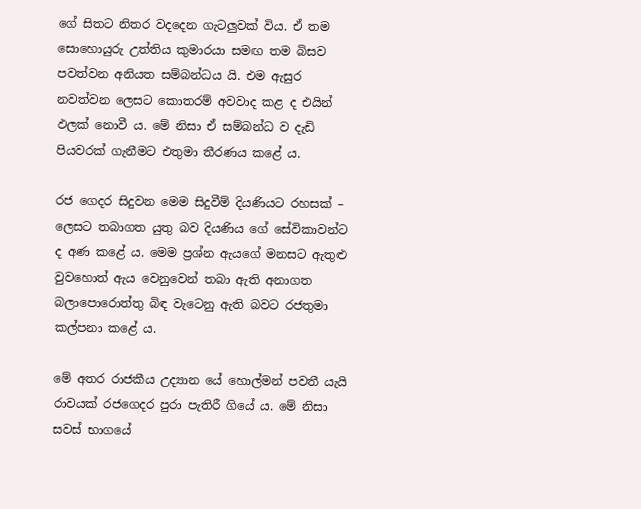ගේ සිතට නිතර වදදෙන ගැටලුවක් විය. ඒ තම සොහොයුරු උත්තිය කුමාරයා සමඟ තම බිසව පවත්වන අනියත සම්බන්ධය යි. එම ඇසුර නවත්වන ලෙසට කොතරම් අවවාද කළ ද එයින් ඵලක් නොවී ය. මේ නිසා ඒ සම්බන්ධ ව දැඩි පියවරක් ගැනීමට එතුමා තීරණය කළේ ය.

රජ ගෙදර සිදුවන මෙම සිදුවීම් දියණියට රහසක් – ලෙසට තබාගත යුතු බව දියණිය ගේ සේවිකාවන්ට ද අණ කළේ ය. මෙම ප්‍රශ්න ඇයගේ මනසට ඇතුළු වුවහොත් ඇය වෙනුවෙන් තබා ඇති අනාගත බලාපොරොත්තු බිඳ වැටෙනු ඇති බවට රජතුමා කල්පනා කළේ ය.

මේ අතර රාජකීය උද්‍යාන යේ හොල්මන් පවතී යැයි රාවයක් රජගෙදර පුරා පැතිරී ගියේ ය. මේ නිසා සවස් භාගයේ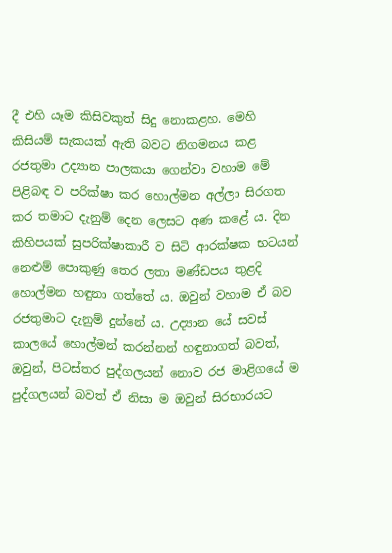දී එහි යෑම කිසිවකුත් සිදු නොකළහ. මෙහි කිසියම් සැකයක් ඇති බවට නිගමනය කළ රජතුමා උද්‍යාන පාලකයා ගෙන්වා වහාම මේ පිළිබඳ ව පරික්ෂා කර හොල්මන අල්ලා සිරගත කර තමාට දැනුම් දෙන ලෙසට අණ කළේ ය. දින කිහිපයක් සුපරික්ෂාකාරී ව සිටි ආරක්ෂක භටයන් නෙළුම් පොකුණු තෙර ලතා මණ්ඩපය තුළදි හොල්මන හඳුනා ගත්තේ ය. ඔවුන් වහාම ඒ බව රජතුමාට දැනුම් දුන්නේ ය. උද්‍යාන යේ සවස් කාලයේ හොල්මන් කරන්නන් හඳුනාගත් බවත්, ඔවුන්, පිටස්තර පුද්ගලයන් නොව රජ මාළිගයේ ම පුද්ගලයන් බවත් ඒ නිසා ම ඔවුන් සිරභාරයට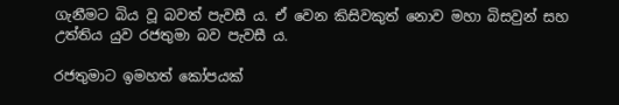ගැනීමට බිය වූ බවත් පැවසී ය. ඒ වෙන කිසිවකුත් නොව මහා බිසවුන් සහ උත්තිය යුව රජතුමා බව පැවසී ය.

රජතුමාට ඉමහත් කෝපයක්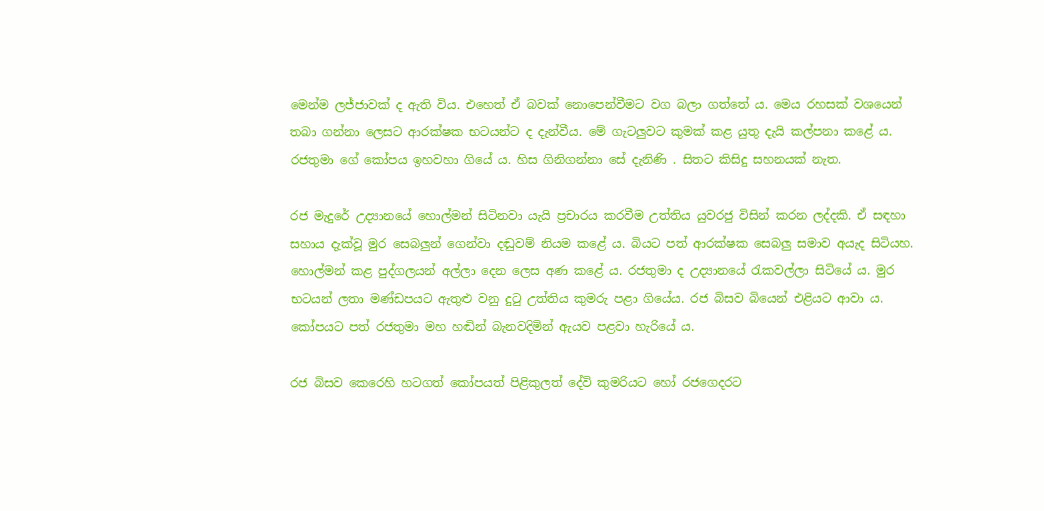මෙන්ම ලජ්ජාවක් ද ඇති විය. එහෙත් ඒ බවක් නොපෙන්වීමට වග බලා ගත්තේ ය. මෙය රහසක් වශයෙන් තබා ගන්නා ලෙසට ආරක්ෂක භටයන්ට ද දැන්වීය. මේ ගැටලුවට කුමක් කළ යුතු දැයි කල්පනා කළේ ය. රජතුමා ගේ කෝපය ඉහවහා ගියේ ය. හිස ගිනිගන්නා සේ දැනිණි . සිතට කිසිදු සහනයක් නැත.

රජ මැදුරේ උද්‍යානයේ හොල්මන් සිටිනවා යැයි ප්‍රචාරය කරවීම උත්තිය යුවරජු විසින් කරන ලද්දකි. ඒ සඳහා සහාය දැක්වූ මුර සෙබලුන් ගෙන්වා දඬුවම් නියම කළේ ය. බියට පත් ආරක්ෂක සෙබලු සමාව අයැද සිටියහ. හොල්මන් කළ පුද්ගලයන් අල්ලා දෙන ලෙස අණ කළේ ය. රජතුමා ද උද්‍යානයේ රැකවල්ලා සිටියේ ය. මුර භටයන් ලතා මණ්ඩපයට ඇතුළු වනු දුටු උත්තිය කුමරු පළා ගියේය. රජ බිසව බියෙන් එළියට ආවා ය. කෝපයට පත් රජතුමා මහ හඬින් බැනවදිමින් ඇයව පළවා හැරියේ ය.

රජ බිසව කෙරෙහි හටගත් කෝපයත් පිළිකුලත් දේවි කුමරියට හෝ රජගෙදරට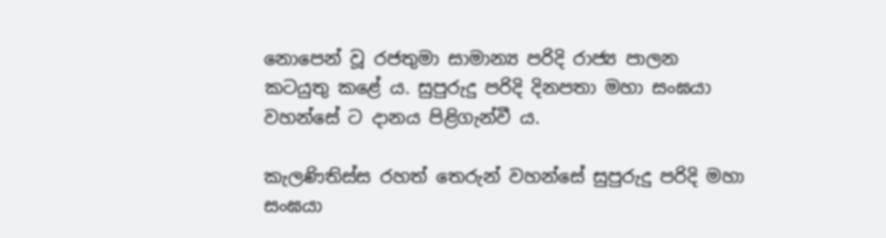නොපෙන් වූ රජතුමා සාමාන්‍ය පරිදි රාජ්‍ය පාලන කටයුතු කළේ ය. සුපුරුදු පරිදි දිනපතා මහා සංඝයා වහන්සේ ට දානය පිළිගැන්වී ය.

කැලණිතිස්ස රහත් තෙරුන් වහන්සේ සුපුරුදු පරිදි මහා සංඝයා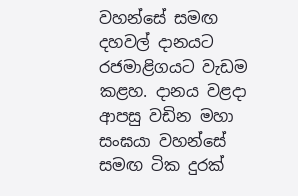වහන්සේ සමඟ දහවල් දානයට රජමාළිගයට වැඩම කළහ. දානය වළදා ආපසු වඩින මහා සංඝයා වහන්සේ සමඟ ටික දුරක්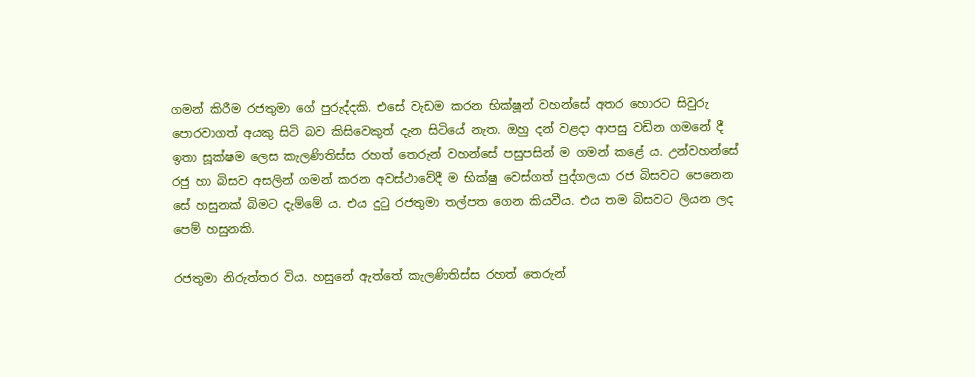ගමන් කිරීම රජතුමා ගේ පුරුද්දකි. එසේ වැඩම කරන භික්ෂූන් වහන්සේ අතර හොරට සිවුරු පොරවාගත් අයකු සිටි බව කිසිවෙකුත් දැන සිටියේ නැත. ඔහු දන් වළදා ආපසු වඩින ගමනේ දී ඉතා සූක්ෂම ලෙස කැලණිතිස්ස රහත් තෙරුන් වහන්සේ පසුපසින් ම ගමන් කළේ ය. උන්වහන්සේ රජු හා බිසව අසලින් ගමන් කරන අවස්ථාවේදී ම භික්ෂු වෙස්ගත් පුද්ගලයා රජ බිසවට පෙනෙන සේ හසුනක් බිමට දැම්මේ ය. එය දුටු රජතුමා තල්පත ගෙන කියවීය. එය තම බිසවට ලියන ලද පෙම් හසුනකි.

රජතුමා නිරුත්තර විය. හසුනේ ඇත්තේ කැලණිතිස්ස රහත් තෙරුන්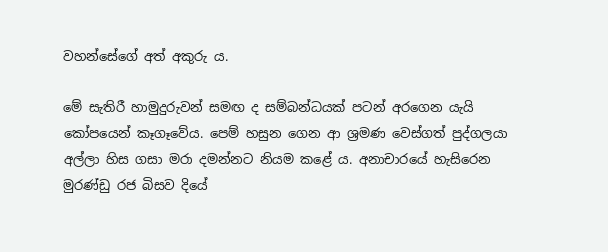වහන්සේගේ අත් අකුරු ය.

මේ සැතිරී හාමුදුරුවන් සමඟ ද සම්බන්ධයක් පටන් අරගෙන යැයි කෝපයෙන් කෑගෑවේය. පෙම් හසුන ගෙන ආ ශ්‍රමණ වෙස්ගත් පුද්ගලයා අල්ලා හිස ගසා මරා දමන්නට නියම කළේ ය. අනාචාරයේ හැසිරෙන මුරණ්ඩු රජ බිසව දියේ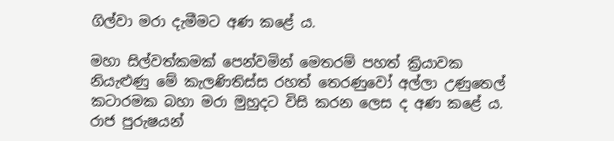ගිල්වා මරා දැමීමට අණ කළේ ය.

මහා සිල්වත්කමක් පෙන්වමින් මෙතරම් පහත් ක්‍රියාවක නියැළුණු මේ කැලණිතිස්ස රහත් තෙරණුවෝ අල්ලා උණුතෙල් කටාරමක බහා මරා මුහුදට විසි කරන ලෙස ද අණ කළේ ය. රාජ පුරුෂයන්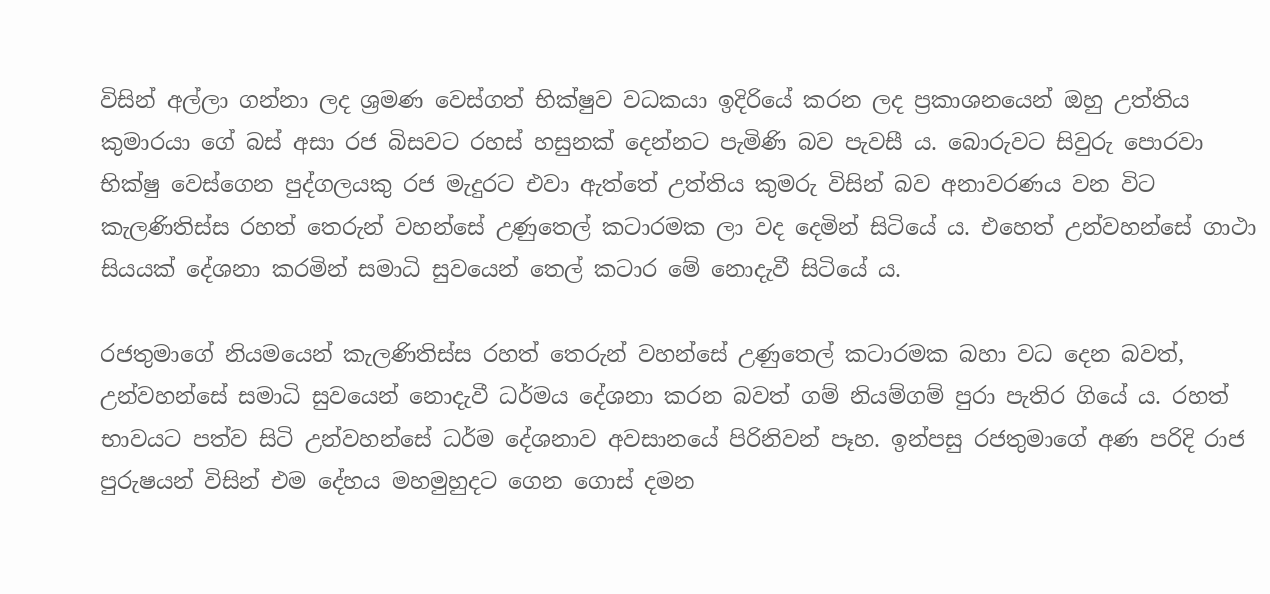විසින් අල්ලා ගන්නා ලද ශ්‍රමණ වෙස්ගත් භික්ෂුව වධකයා ඉදිරියේ කරන ලද ප්‍රකාශනයෙන් ඔහු උත්තිය කුමාරයා ගේ බස් අසා රජ බිසවට රහස් හසුනක් දෙන්නට පැමිණි බව පැවසී ය. බොරුවට සිවුරු පොරවා භික්ෂු වෙස්ගෙන පුද්ගලයකු රජ මැදුරට එවා ඇත්තේ උත්තිය කුමරු විසින් බව අනාවරණය වන විට කැලණිතිස්ස රහත් තෙරුන් වහන්සේ උණුතෙල් කටාරමක ලා වද දෙමින් සිටියේ ය. එහෙත් උන්වහන්සේ ගාථා සියයක් දේශනා කරමින් සමාධි සුවයෙන් තෙල් කටාර මේ නොදැවී සිටියේ ය.

රජතුමාගේ නියමයෙන් කැලණිතිස්ස රහත් තෙරුන් වහන්සේ උණුතෙල් කටාරමක බහා වධ දෙන බවත්, උන්වහන්සේ සමාධි සුවයෙන් නොදැවී ධර්මය දේශනා කරන බවත් ගම් නියම්ගම් පුරා පැතිර ගියේ ය. රහත් භාවයට පත්ව සිටි උන්වහන්සේ ධර්ම දේශනාව අවසානයේ පිරිනිවන් පෑහ. ඉන්පසු රජතුමාගේ අණ පරිදි රාජ පුරුෂයන් විසින් එම දේහය මහමුහුදට ගෙන ගොස් දමන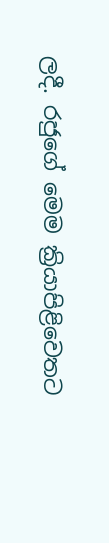ලදී. රජුගේ මෙම ක්‍රියාපිළිවෙතට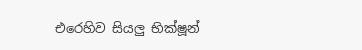එරෙහිව සියලු භික්ෂූන්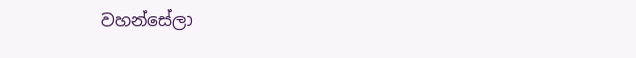වහන්සේලා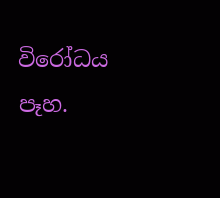විරෝධය පෑහ.